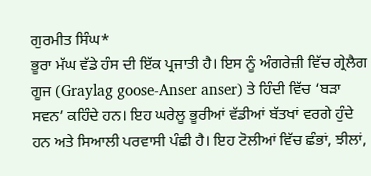ਗੁਰਮੀਤ ਸਿੰਘ*
ਭੂਰਾ ਮੱਘ ਵੱਡੇ ਹੰਸ ਦੀ ਇੱਕ ਪ੍ਰਜਾਤੀ ਹੈ। ਇਸ ਨੂੰ ਅੰਗਰੇਜ਼ੀ ਵਿੱਚ ਗ੍ਰੇਲੈਗ ਗੂਜ (Graylag goose-Anser anser) ਤੇ ਹਿੰਦੀ ਵਿੱਚ ‘ਬੜਾ ਸਵਨ’ ਕਹਿੰਦੇ ਹਨ। ਇਹ ਘਰੇਲੂ ਭੂਰੀਆਂ ਵੱਡੀਆਂ ਬੱਤਖਾਂ ਵਰਗੇ ਹੁੰਦੇ ਹਨ ਅਤੇ ਸਿਆਲੀ ਪਰਵਾਸੀ ਪੰਛੀ ਹੈ। ਇਹ ਟੋਲੀਆਂ ਵਿੱਚ ਛੰਭਾਂ, ਝੀਲਾਂ,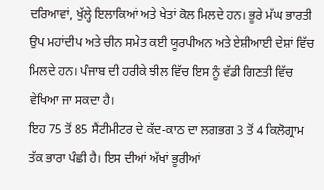ਦਰਿਆਵਾਂ, ਖੁੱਲ੍ਹੇ ਇਲਾਕਿਆਂ ਅਤੇ ਖੇਤਾਂ ਕੋਲ ਮਿਲਦੇ ਹਨ। ਭੂਰੇ ਮੱਘ ਭਾਰਤੀ ਉਪ ਮਹਾਂਦੀਪ ਅਤੇ ਚੀਨ ਸਮੇਤ ਕਈ ਯੂਰਪੀਅਨ ਅਤੇ ਏਸ਼ੀਆਈ ਦੇਸ਼ਾਂ ਵਿੱਚ ਮਿਲਦੇ ਹਨ। ਪੰਜਾਬ ਦੀ ਹਰੀਕੇ ਝੀਲ ਵਿੱਚ ਇਸ ਨੂੰ ਵੱਡੀ ਗਿਣਤੀ ਵਿੱਚ ਵੇਖਿਆ ਜਾ ਸਕਦਾ ਹੈ।
ਇਹ 75 ਤੋਂ 85 ਸੈਂਟੀਮੀਟਰ ਦੇ ਕੱਦ-ਕਾਠ ਦਾ ਲਗਭਗ 3 ਤੋਂ 4 ਕਿਲੋਗ੍ਰਾਮ ਤੱਕ ਭਾਰਾ ਪੰਛੀ ਹੈ। ਇਸ ਦੀਆਂ ਅੱਖਾਂ ਭੂਰੀਆਂ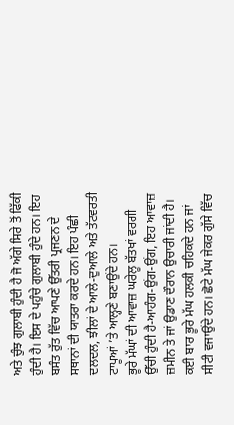ਅਤੇ ਚੁੰਝ ਗੁਲਾਬੀ ਹੁੰਦੀ ਹੈ ਜੋ ਅੱਗੇ ਸਿਰੇ ਤੋਂ ਫਿੱਕੀ ਹੁੰਦੀ ਹੈ। ਇਸ ਦੇ ਪਹੁੰਚੇ ਗੁਲਾਬੀ ਹੁੰਦੇ ਹਨ। ਇਹ ਬਸੰਤ ਰੁੱਤ ਵਿੱਚ ਆਪਣੇ ਉੱਤਰੀ ਪ੍ਰਜਣਨ ਦੇ ਸਥਾਨਾਂ ਦੀ ਯਾਤਰਾ ਕਰਦੇ ਹਨ। ਇਹ ਪੰਛੀ ਦਲਦਲ, ਝੀਲਾਂ ਦੇ ਆਲੇ-ਦੁਆਲੇ ਅਤੇ ਤੱਟਵਰਤੀ ਟਾਪੂਆਂ ’ਤੇ ਆਲ੍ਹਣੇ ਬਣਾਉਂਦੇ ਹਨ।
ਭੂਰੇ ਮੱਘਾਂ ਦੀ ਆਵਾਜ਼ ਘਰੇਲੂ ਬੱਤਖਾਂ ਵਰਗੀ ਉੱਚੀ ਹੁੰਦੀ ਹੈ-ਆਹੰਗ-ਉਂਗ-ਉਂਗ, ਇਹ ਆਵਾਜ਼ ਜ਼ਮੀਨ ਤੇ ਜਾਂ ਉਡਾਣ ਦੌਰਾਨ ਉਚਾਰੀ ਜਾਂਦੀ ਹੈ। ਕਈ ਬਾਰ ਭੂਰੇ ਮੱਘ ਹਲਕੀ ਚਹਿਕਦੇ ਹਨ ਜਾਂ ਸੀਟੀ ਵਜਾਉਂਦੇ ਹਨ। ਛੋਟੇ ਮੱਘ ਜੇਕਰ ਗੁੱਸੇ ਵਿੱਚ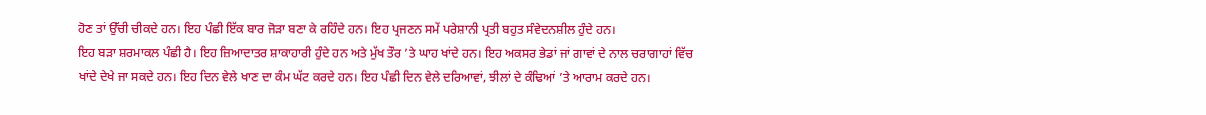ਹੋਣ ਤਾਂ ਉੱਚੀ ਚੀਕਦੇ ਹਨ। ਇਹ ਪੰਛੀ ਇੱਕ ਬਾਰ ਜੋੜਾ ਬਣਾ ਕੇ ਰਹਿੰਦੇ ਹਨ। ਇਹ ਪ੍ਰਜਣਨ ਸਮੇਂ ਪਰੇਸ਼ਾਨੀ ਪ੍ਰਤੀ ਬਹੁਤ ਸੰਵੇਦਨਸ਼ੀਲ ਹੁੰਦੇ ਹਨ।
ਇਹ ਬੜਾ ਸ਼ਰਮਾਕਲ ਪੰਛੀ ਹੈ। ਇਹ ਜ਼ਿਆਦਾਤਰ ਸ਼ਾਕਾਹਾਰੀ ਹੁੰਦੇ ਹਨ ਅਤੇ ਮੁੱਖ ਤੌਰ ’ਤੇ ਘਾਹ ਖਾਂਦੇ ਹਨ। ਇਹ ਅਕਸਰ ਭੇਡਾਂ ਜਾਂ ਗਾਵਾਂ ਦੇ ਨਾਲ ਚਰਾਗਾਹਾਂ ਵਿੱਚ ਖਾਂਦੇ ਦੇਖੇ ਜਾ ਸਕਦੇ ਹਨ। ਇਹ ਦਿਨ ਵੇਲੇ ਖਾਣ ਦਾ ਕੰਮ ਘੱਟ ਕਰਦੇ ਹਨ। ਇਹ ਪੰਛੀ ਦਿਨ ਵੇਲੇ ਦਰਿਆਵਾਂ, ਝੀਲਾਂ ਦੇ ਕੰਢਿਆਂ ’ਤੇ ਆਰਾਮ ਕਰਦੇ ਹਨ।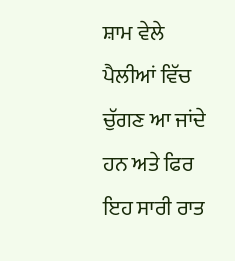ਸ਼ਾਮ ਵੇਲੇ ਪੈਲੀਆਂ ਵਿੱਚ ਚੁੱਗਣ ਆ ਜਾਂਦੇ ਹਨ ਅਤੇ ਫਿਰ ਇਹ ਸਾਰੀ ਰਾਤ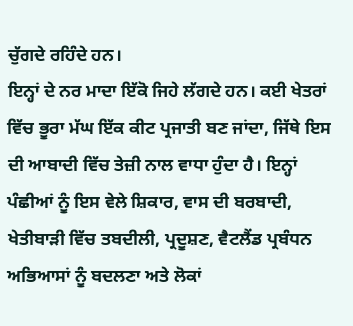ਚੁੱਗਦੇ ਰਹਿੰਦੇ ਹਨ।
ਇਨ੍ਹਾਂ ਦੇ ਨਰ ਮਾਦਾ ਇੱਕੋ ਜਿਹੇ ਲੱਗਦੇ ਹਨ। ਕਈ ਖੇਤਰਾਂ ਵਿੱਚ ਭੂਰਾ ਮੱਘ ਇੱਕ ਕੀਟ ਪ੍ਰਜਾਤੀ ਬਣ ਜਾਂਦਾ, ਜਿੱਥੇ ਇਸ ਦੀ ਆਬਾਦੀ ਵਿੱਚ ਤੇਜ਼ੀ ਨਾਲ ਵਾਧਾ ਹੁੰਦਾ ਹੈ। ਇਨ੍ਹਾਂ ਪੰਛੀਆਂ ਨੂੰ ਇਸ ਵੇਲੇ ਸ਼ਿਕਾਰ, ਵਾਸ ਦੀ ਬਰਬਾਦੀ, ਖੇਤੀਬਾੜੀ ਵਿੱਚ ਤਬਦੀਲੀ, ਪ੍ਰਦੂਸ਼ਣ, ਵੈਟਲੈਂਡ ਪ੍ਰਬੰਧਨ ਅਭਿਆਸਾਂ ਨੂੰ ਬਦਲਣਾ ਅਤੇ ਲੋਕਾਂ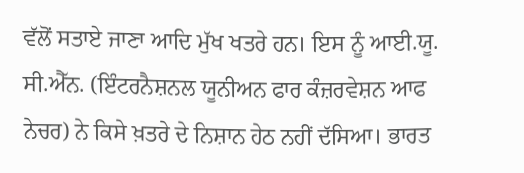ਵੱਲੋਂ ਸਤਾਏ ਜਾਣਾ ਆਦਿ ਮੁੱਖ ਖਤਰੇ ਹਨ। ਇਸ ਨੂੰ ਆਈ.ਯੂ. ਸੀ.ਐੱਨ. (ਇੰਟਰਨੈਸ਼ਨਲ ਯੂਨੀਅਨ ਫਾਰ ਕੰਜ਼ਰਵੇਸ਼ਨ ਆਫ ਨੇਚਰ) ਨੇ ਕਿਸੇ ਖ਼ਤਰੇ ਦੇ ਨਿਸ਼ਾਨ ਹੇਠ ਨਹੀਂ ਦੱਸਿਆ। ਭਾਰਤ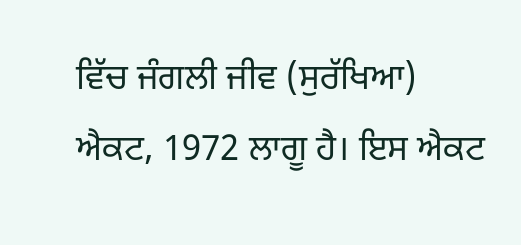ਵਿੱਚ ਜੰਗਲੀ ਜੀਵ (ਸੁਰੱਖਿਆ) ਐਕਟ, 1972 ਲਾਗੂ ਹੈ। ਇਸ ਐਕਟ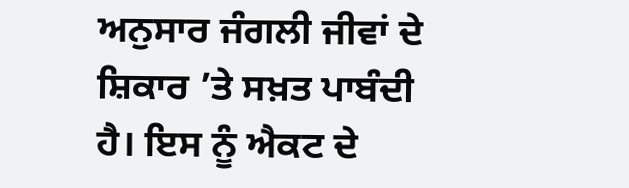ਅਨੁਸਾਰ ਜੰਗਲੀ ਜੀਵਾਂ ਦੇ ਸ਼ਿਕਾਰ ’ਤੇ ਸਖ਼ਤ ਪਾਬੰਦੀ ਹੈ। ਇਸ ਨੂੰ ਐਕਟ ਦੇ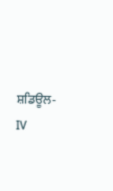ਸ਼ਡਿਊਲ-IV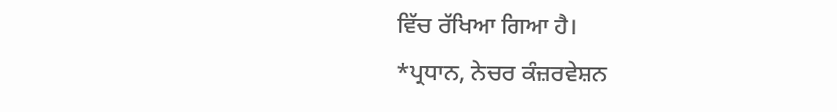ਵਿੱਚ ਰੱਖਿਆ ਗਿਆ ਹੈ।
*ਪ੍ਰਧਾਨ, ਨੇਚਰ ਕੰਜ਼ਰਵੇਸ਼ਨ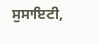ਸੁਸਾਇਟੀ,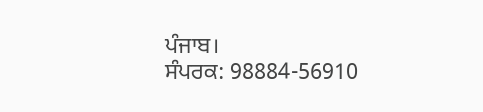ਪੰਜਾਬ।
ਸੰਪਰਕ: 98884-56910